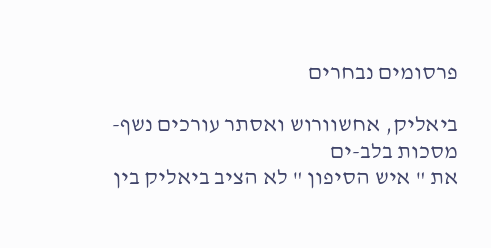פרסומים נבחרים

ביאליק, אחשוורוש ואסתר עורכים נשף-מסכות בלב-ים
את " איש הסיפון " לא הציב ביאליק בין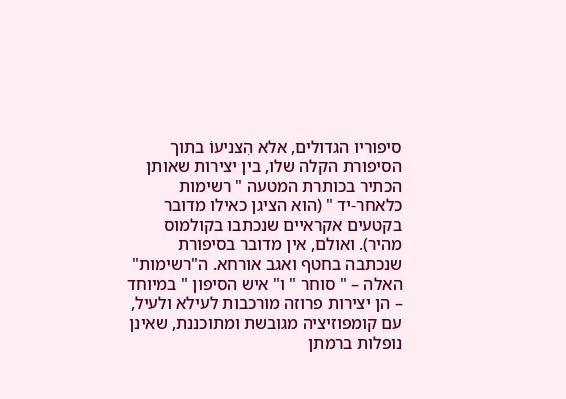סיפוריו הגדולים, אלא הִצניעוֹ בתוך הסיפורת הקלה שלו, בין יצירות שאותן הכתיר בכותרת המטעה " רשימות כלאחר-יד " (הוא הציגן כאילו מדובר בקטעים אקראיים שנכתבו בקולמוס מהיר). ואולם, אין מדובר בסיפורת שנכתבה בחטף ואגב אורחא. ה"רשימות" האלה – " סוחר " ו" איש הסיפון " במיוחד – הן יצירות פרוזה מורכבות לעילא ולעיל, עם קומפוזיציה מגובשת ומתוכננת, שאינן נופלות ברמתן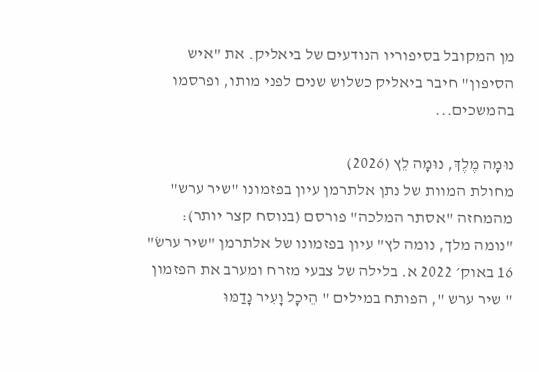מן המקובל בסיפוריו הנודעים של ביאליק. את "איש הסיפון" חיבר ביאליק כשלוש שנים לפני מותו, ופרסמו בהמשכים...

נוּמָה מֶלֶךְ, נוּמָה לֵץ (2026)
מחולת המוות של נתן אלתרמן עיון בפזמונו "שיר ערש" מהמחזה "אסתר המלכה" פורסם (בנוסח קצר יותר): "נומה מלך, נומה לץ" עיון בפזמונו של אלתרמן "שיר ערשׂ" 16 באוק׳ 2022 א. בלילה של צבעי מזרח ומערב את הפזמון " שיר ערש ", הפותח במילים " הֵיכָל וָעִיר נָדַמּוּ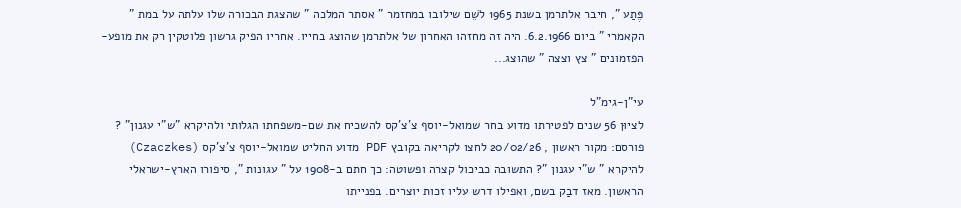פֶּתַע ", חיבר אלתרמן בשנת 1965 לשֵׁם שילובו במחזמר " אסתר המלכה " שהצגת הבכורה שלו עלתה על במת " הקאמרי " ביום 6.2.1966. היה זה מחזהו האחרון של אלתרמן שהוצג בחייו. אחריו הפיק גרשון פלוטקין רק את מופע-הפזמונים " צץ וצצה " שהוצג...

עי"ן-גימ"ל
לציוּן 56 שנים לפטירתו מדוע בחר שמואל-יוסף צ'צ'קס להשכיח את שם-משפחתו הגלותי ולהיקרא "ש"י עגנון" ? פורסם: מקור ראשון , 20/02/26 לחצו לקריאה בקובץ PDF מדוע החליט שמואל-יוסף צ'צ'קס (Czaczkes) להיקרא " ש"י עגנון "? התשובה כביכול קצרה ופשוטה: כך חתם ב-1908 על " עגונות ", סיפורו הארץ-ישראלי הראשון. מאז דבַק בשם, ואפילו דרש עליו זכות יוצרים. בפנייתו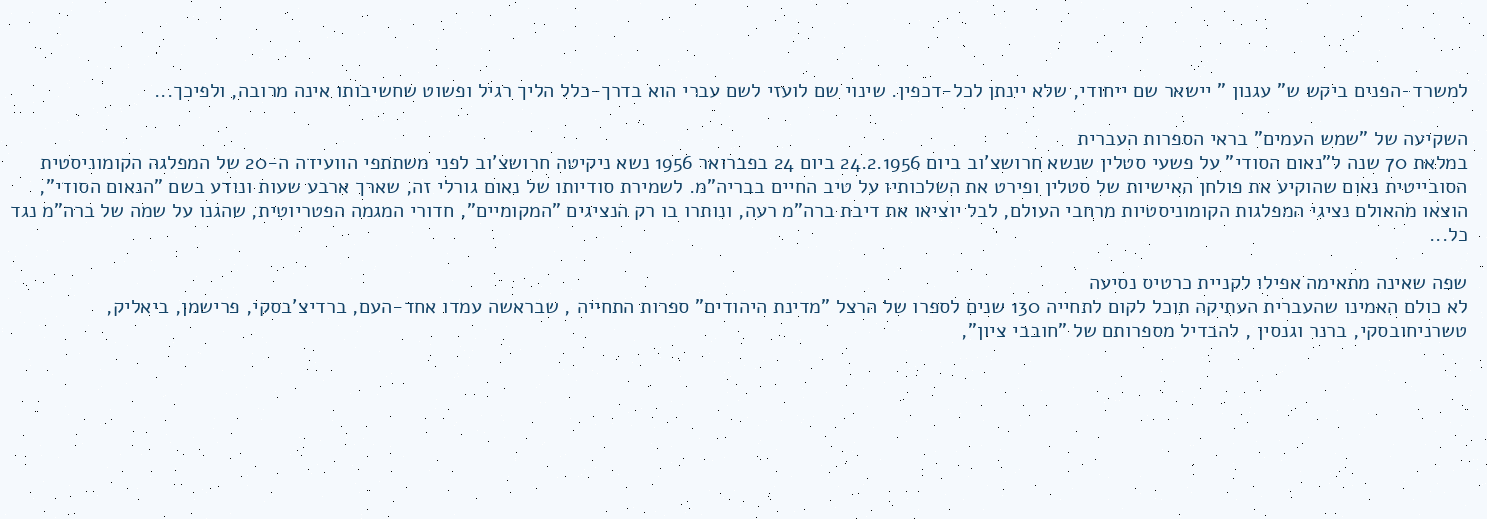למשרד-הפנים ביקש ש" עגנון " יישאר שם ייחודי, שלא יינתן לכל-דכפין. שינוי שם לועזי לשם עברי הוא בדרך-כלל הליך רגיל ופשוט שחשיבותו אינה מרובה, ולפיכך...

השקיעה של "שמש העמים" בראי הספרות העברית
במלאת 70 שנה ל"נאום הסודי" על פשעי סטלין שנשא חרושצ'וב ביום 24.2.1956 ביום 24 בפברואר 1956 נשא ניקיטה חרושצ'וב לפני משתתפי הוועידה ה-20 של המפלגה הקומוניסטית הסובייטית נאום שהוקיע את פולחן האישיות של סטלין ופירט את השלכותיו על טיב החיים בבריה"מ. לשמירת סודיותו של נאום גורלי זה, שארך ארבע שעות ונודע בשם "הנאום הסודי", הוצאו מהאולם נציגי המפלגות הקומוניסטיות מרחבי העולם, לבל יוציאו את דיבת ברה"מ רעה, ונותרו בו רק הנציגים "המקומיים", חדורי המגמה הפטריוטית, שהגנו על שמה של ברה"מ נגד כל...

שפה שאינה מתאימה אפילו לקניית כרטיס נסיעה
לא כולם האמינו שהעברית העתיקה תוכל לקום לתחייה 130 שנים לספרו של הרצל "מדינת היהודים" ספרות התחייה , שבראשה עמדו אחד-העם, ברדיצ'בסקי, פרישמן, ביאליק, טשרניחובסקי, ברנר וגנסין , להבדיל מספרותם של "חובבי ציון",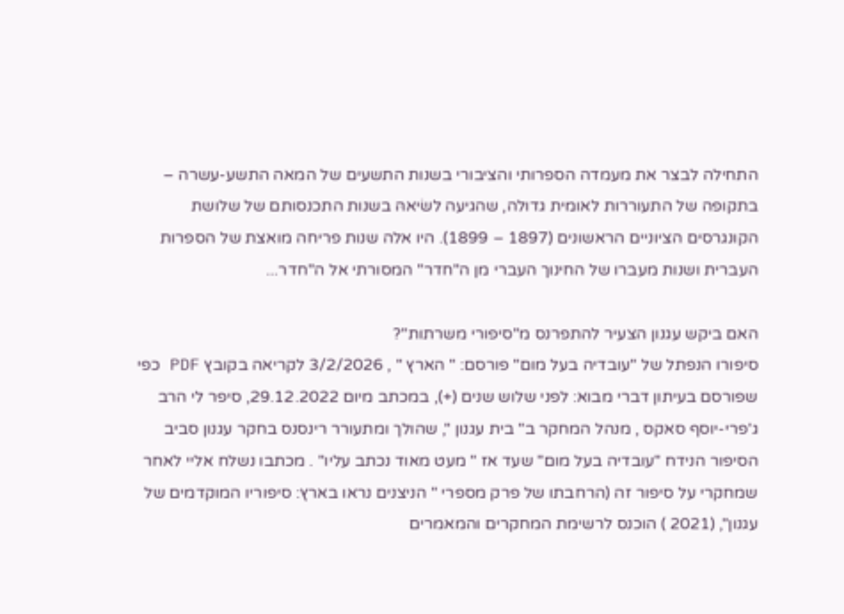התחילה לבצר את מעמדה הספרותי והציבורי בשנות התשעים של המאה התשע-עשרה – בתקופה של התעוררות לאומית גדולה, שהגיעה לשׂיאהּ בשנות התכנסותם של שלושת הקונגרסים הציוניים הראשונים (1897 – 1899). היו אלה שנות פריחה מואצת של הספרות העברית ושנות מעברו של החינוך העברי מן ה"חדר" המסורתי אל ה"חדר...

האם ביקש עגנון הצעיר להתפרנס מ"סיפורי משרתות"?
סיפורו הנפתל של "עובדיה בעל מום" פורסם: " הארץ " , 3/2/2026 לקריאה בקובץ PDF כפי שפורסם בעיתון דברי מבוא: לפני שלוש שנים (+), במכתב מיום 29.12.2022, סיפר לי הרב ג'פרי-יוסף סאקס , מנהל המחקר ב" בית עגנון ", שהולך ומתעורר רינסנס בחקר עגנון סביב הסיפור הנידח "עובדיה בעל מום" שעד אז " מעט מאוד נכתב עליו" . מכתבו נשלח אליי לאחר שמחקרי על סיפור זה (הרחבתו של פרק מספרי " הניצנים נראו בארץ: סיפוריו המוקדמים של עגנון", (2021 ) הוכנס לרשימת המחקרים והמאמרים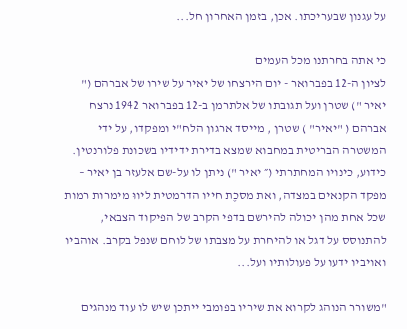על עגנון שבעריכתו. אכן, בזמן האחרון חל...

כי אתה בחרתנו מכל העמים
לציון ה-12 בפברואר - יום הירצחו של יאיר על שירו של אברהם (" יאיר ") שטרן ועל תגובתו של אלתרמן ב-12 בפברואר 1942 נרצח אברהם ( "יאיר" ) שטרן , מייסד ארגון הלח"י ומפקדו, על ידי המשטרה הבריטית במחבוא שמצא בדירת ידידיו בשכונת פלורנטין. כידוע, כינויו המחתרתי (״ יאיר ") ניתן לו על-שם אלעזר בן יאיר – מפקד הקנאים במצדה, ואת מסכֶת חייו הדרמטית ליווּ מימרות רמות שכל אחת מהן יכולה להירשם בדפי הקרב של הפיקוד הצבאי, להתנוסס על דגל או להיחרת על מצבתו של לוחם שנפל בקרב. אוהביו ואויביו ידעו על פעולותיו ועל...

"משורר הנוהג לקרוא את שיריו בפומבי ייתכן שיש לו עוד מנהגים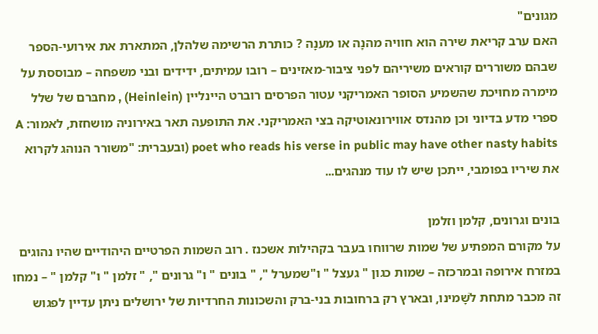מגונים"
האם ערב קריאת שירה הוא חוויה מהנָה או מענָה ? כותרת הרשימה שלהלן, המתארת את אירועי-הספר שבהם משוררים קוראים משיריהם לפני ציבור-מאזינים – רובו עמיתים, ידידים ובני משפחה – מבוססת על מימרה מחוּיכת שהשמיע הסופר האמריקני עטור הפרסים רוברט היינליין (Heinlein) , מחבּרם של שלל ספרי מדע בדיוני וכן מהנדס אווירונאוטיקה בצי האמריקני. את התופעה תאר באירוניה מושחזת, לאמור: A poet who reads his verse in public may have other nasty habits (ובעברית: "משורר הנוהג לקרוא את שיריו בפומבי, ייתכן שיש לו עוד מנהגים...

בונים וגרונים, קלמן וזלמן
על מקורם המפתיע של שמות שרווחו בעבר בקהילות אשכנז . רוב השמות הפרטיים היהודיים שהיו נהוגים במזרח אירופה ובמרכזה – שמות כגון " געצל " ו"שמערל ", " בונים " ו" גרונים ", " זלמן " ו" קלמן " – נמחו זה מכבר מתחת לשָׁמינו, ובארץ רק ברחובות בני-ברק והשכונות החרדיות של ירושלים ניתן עדיין לפגוש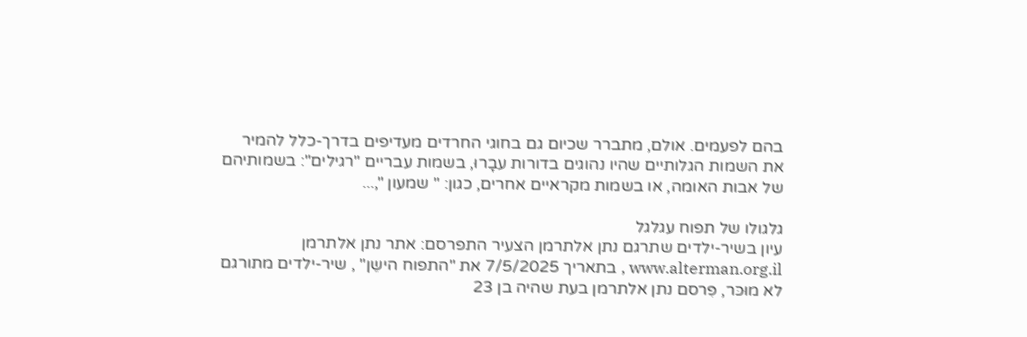בהם לפעמים. אולם, מתברר שכיום גם בחוגי החרדים מעדיפים בדרך-כלל להמיר את השמות הגלותיים שהיו נהוגים בדורות עבָרוּ, בשמות עבריים "רגילים": בשמותיהם של אבות האומה, או בשמות מקראיים אחרים, כגון: " שמעון ",...

גלגולו של תפוח עגלגל
עיון בשיר-ילדים שתרגם נתן אלתרמן הצעיר התפרסם: אתר נתן אלתרמן www.alterman.org.il , בתאריך 7/5/2025 את "התפוח הישֵן" , שיר-ילדים מתורגם לא מוּכּר, פִּרסם נתן אלתרמן בעת שהיה בן 23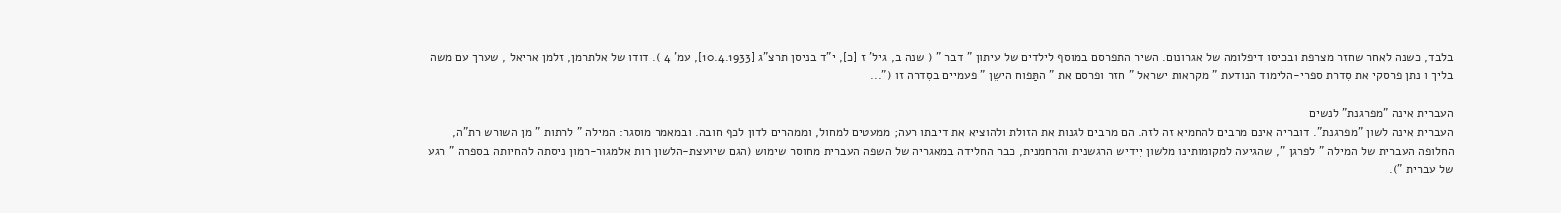בלבד, כשנה לאחר שחזר מצרפת ובכיסו דיפלומה של אגרונום. השיר התפרסם במוסף לילדים של עיתון " דבר " ( שנה ב, גיל' ז [כ], י"ד בניסן תרצ"ג [10.4.1933], עמ' 4 ). דודו של אלתרמן, זלמן אריאל , שערך עם משה בליך ו נתן פרסקי את סִדרת ספרי-הלימוד הנודעת " מקראות ישראל " חזר ופרסם את " התַּפוח הישֵן " פעמיים בסִדרה זו ("...

העברית אינה "מפרגנת" לנשים
העברית אינה לשון "מפרגנת". דובריה אינם מרבים להחמיא זה לזה. הם מרבים לגנות את הזולת ולהוציא את דיבתו רעה; ממעטים למחול, וממהרים לדון לכף חובה. ובמאמר מוסגר: המילה " לרתות " מן השורש רת"ה, החלופה העברית של המילה " לפרגן ", שהגיעה למקומותינו מלשון יִידיש הרגשנית והרחמנית, כבר החלידה במאגריה של השפה העברית מחוסר שימוש (הגם שיועצת-הלשון רות אלמגור-רמון ניסתה להחיותה בספרה " רגע של עברית ").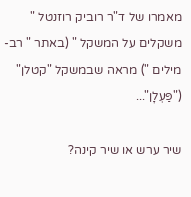מאמרו של ד"ר רוביק רוזנטל " משקלים על המשקל " (באתר " רב-מילים ") מראה שבמשקל "קטלן" ("פַּעְלָן"...

שיר ערש או שיר קינה?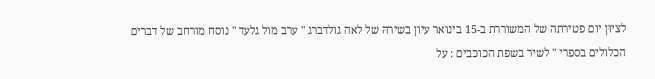לציוּן יום פטירתה של המשוררת ב-15 בינואר עיון בשירהּ של לאה גולדברג " ערב מול גלעד " נוסח מורחב של דברים הכלולים בספרי " לשיר בשפת הכוכבים : על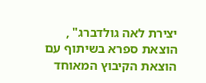יצירת לאה גולדברג" , הוצאת ספרא בשיתוף עם הוצאת הקיבוץ המאוחד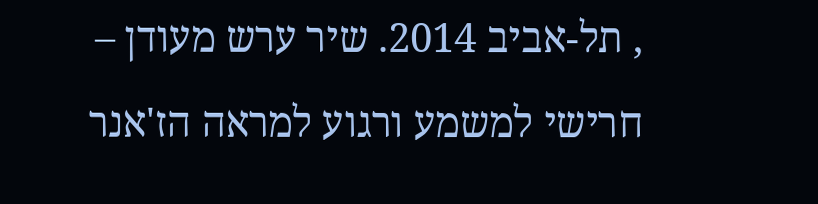, תל-אביב 2014. שיר ערש מעודן – חרישי למשמע ורגוע למראה הז'אנר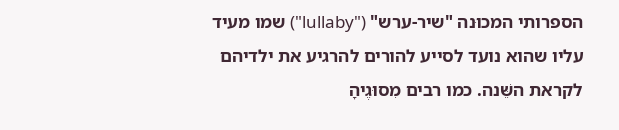הספרותי המכוּנה "שיר-ערש" ("lullaby") שמו מעיד עליו שהוא נועד לסייע להורים להרגיע את ילדיהם לקראת השֵּׁנה. כמו רבים מִסוּגֶיהָ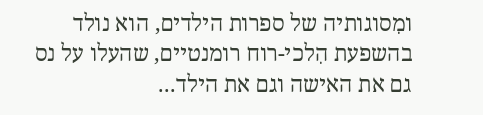ומִסוגותיה של ספרות הילדים, הוא נולד בהשפעת הִלכי-רוח רומנטיים, שהעלו על נס גם את האישה וגם את הילד...